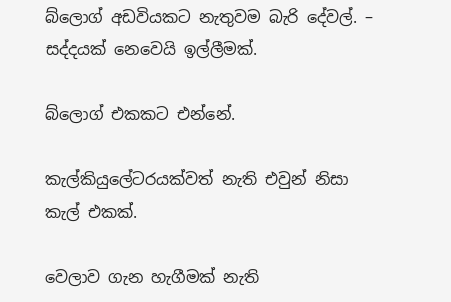බ්ලොග් අඩවියකට නැතුවම බැරි දේවල්. – සද්දයක් නෙවෙයි ඉල්ලීමක්.

බ්ලොග් එකකට එන්නේ.

කැල්කියුලේටරයක්වත් නැති එවුන් නිසා කැල් එකක්.

වෙලාව ගැන හැගීමක් නැති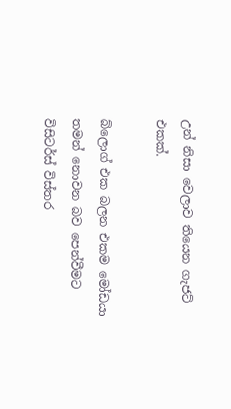උන් නිසා වෙලාව තියෙන ගැජට් එකක්.

බ්ලොග් එක බලන එකම මෝඩයා තමන් නොවන බව පෙන්වීමට විසිටර්ස් විස්තර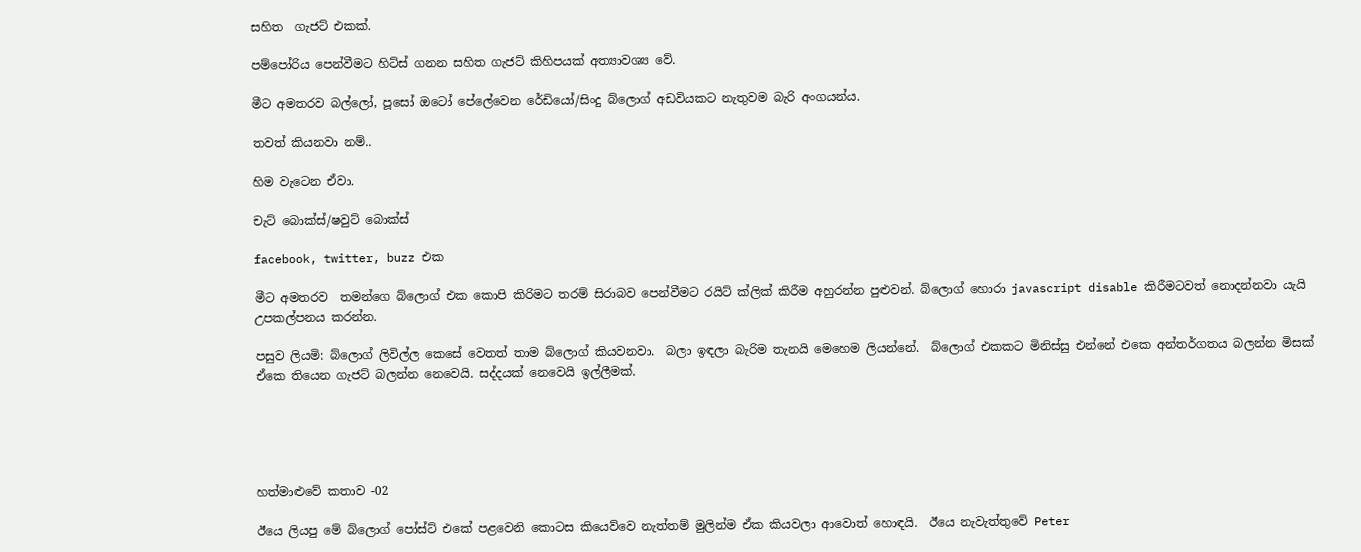සහිත  ගැජට් එකක්.

පම්පෝරිය පෙන්වීමට හිට්ස් ගනන සහිත ගැජට් කිහිපයක් අත්‍යාවශ්‍ය වේ.

මීට අමතරව බල්ලෝ, පූසෝ ඔටෝ පේලේවෙන රේඩියෝ/සිංදු බ්ලොග් අඩවියකට නැතුවම බැරි අංගයන්ය.

තවත් කියනවා නම්..

හිම වැටෙන ඒවා.

චැට් බොක්ස්/ෂවුට් බොක්ස්

facebook, twitter, buzz එක

මීට අමතරව  තමන්ගෙ බ්ලොග් එක කොපි කිරිමට තරම් සිරාබව පෙන්වීමට රයිට් ක්ලික් කිරීම අහුරන්න පුළුවන්. බ්ලොග් හොරා javascript disable කිරීමටවත් නොදන්නවා යැයි උපකල්පනය කරන්න.

පසුව ලියමි: බ්ලොග් ලිවිල්ල කෙසේ වෙතත් තාම බ්ලොග් කියවනවා.  බලා ඉඳලා බැරිම තැනයි මෙහෙම ලියන්නේ.  බ්ලොග් එකකට මිනිස්සු එන්නේ එකෙ අන්තර්ගතය බලන්න මිසක් ඒකෙ තියෙන ගැජට් බලන්න නෙවෙයි. සද්දයක් නෙවෙයි ඉල්ලීමක්.





හත්මාළුවේ කතාව -02

ඊයෙ ලියපු මේ බ්ලොග් පෝස්ට් එකේ පළවෙනි කොටස කියෙව්වෙ නැත්තම් මුලින්ම ඒක කියවලා ආවොත් හොඳයි.  ඊයෙ නැවැත්තුවේ Peter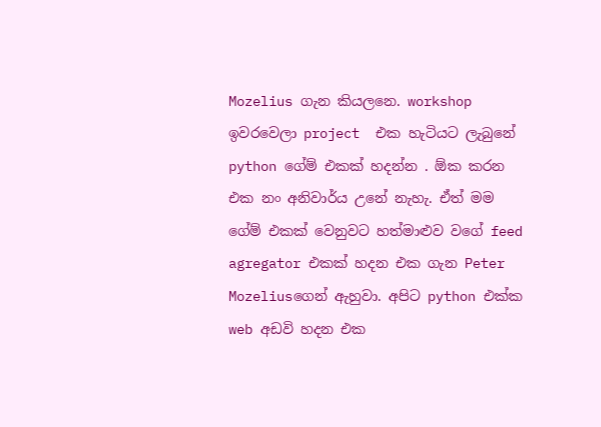Mozelius ගැන කියලනෙ. workshop ඉවරවෙලා project  එක හැටියට ලැබුනේ  python ගේම් එකක් හදන්න . ඕක කරන එක නං අනිවාර්ය උනේ නැහැ. ඒත් මම ගේම් එකක් වෙනුවට හත්මාළුව වගේ feed agregator එකක් හදන එක ගැන Peter Mozeliusගෙන් ඇහුවා. අපිට python එක්ක web අඩවි හදන එක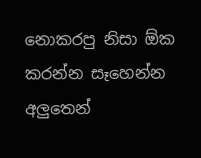නොකරපු නිසා ඕක කරන්න සෑහෙන්න අලුතෙන්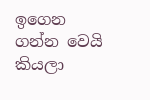ඉගෙන ගන්න වෙයි කියලා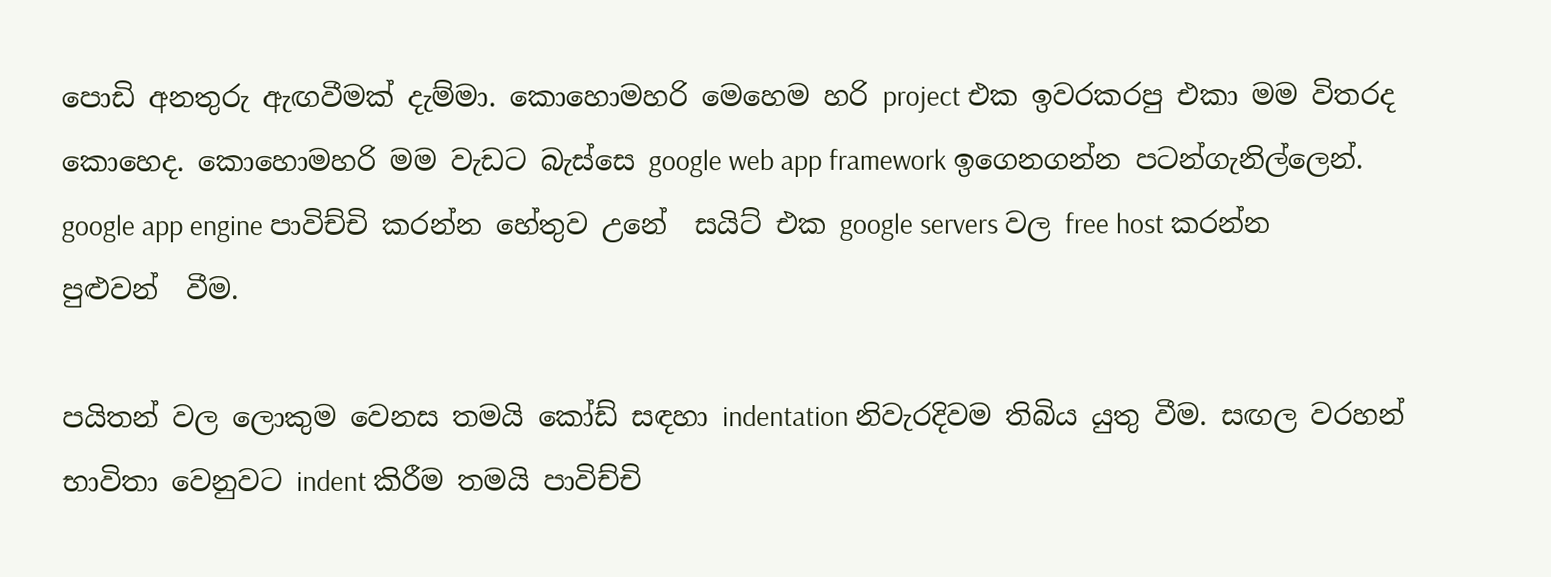පොඩි අනතුරු ඇඟවීමක් දැම්මා. කොහොමහරි මෙහෙම හරි project එක ඉවරකරපු එකා මම විතරද කොහෙද. කොහොමහරි මම වැඩට බැස්සෙ google web app framework ඉගෙනගන්න පටන්ගැනිල්ලෙන්. google app engine පාවිච්චි කරන්න හේතුව උනේ  සයිට් එක google servers වල free host කරන්න පුළුවන්  වීම.

පයිතන් වල ලොකුම වෙනස තමයි කෝඩ් සඳහා indentation නිවැරදිවම තිබිය යුතු වීම. සඟල වරහන් භාවිතා වෙනුවට indent කිරීම තමයි පාවිච්චි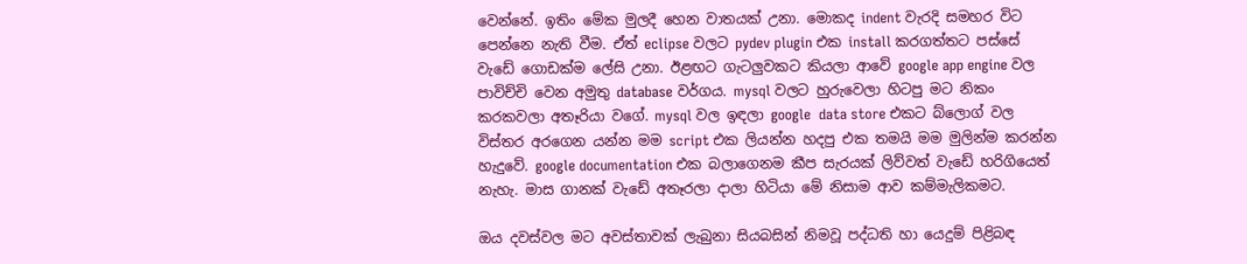වෙන්නේ. ඉතිං මේක මුලදී හෙන වාතයක් උනා. මොකද indent වැරදි සමහර විට පෙන්නෙ නැති වීම. ඒත් eclipse වලට pydev plugin එක install කරගත්තට පස්සේ වැඩේ ගොඩක්ම ලේසි උනා. ඊළඟට ගැටලුවකට කියලා ආවේ google app engine වල පාවිච්චි වෙන අමුතු database වර්ගය. mysql වලට හුරුවෙලා හිටපු මට නිකං කරකවලා අතෑරියා වගේ. mysql වල ඉඳලා google  data store එකට බ්ලොග් වල විස්තර අරගෙන යන්න මම script එක ලියන්න හදපු එක තමයි මම මුලින්ම කරන්න හැදුවේ. google documentation එක බලාගෙනම කීප සැරයක් ලිව්වත් වැඩේ හරිගියෙත් නැහැ. මාස ගානක් වැඩේ අතෑරලා දාලා හිටියා මේ නිසාම ආව කම්මැලිකමට.

ඔය දවස්වල මට අවස්තාවක් ලැබුනා සියබසින් නිමවූ පද්ධති හා යෙදුම් පිළිබඳ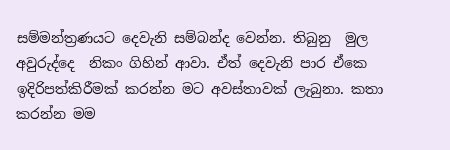සම්මන්ත්‍රණයට දෙවැනි සම්බන්ද වෙන්න. තිබුනු  මුල අවුරුද්දෙ  නිකං ගිහින් ආවා. ඒත් දෙවැනි පාර ඒකෙ ඉදිරිපත්කිරීමක් කරන්න මට අවස්තාවක් ලැබුනා. කතා කරන්න මම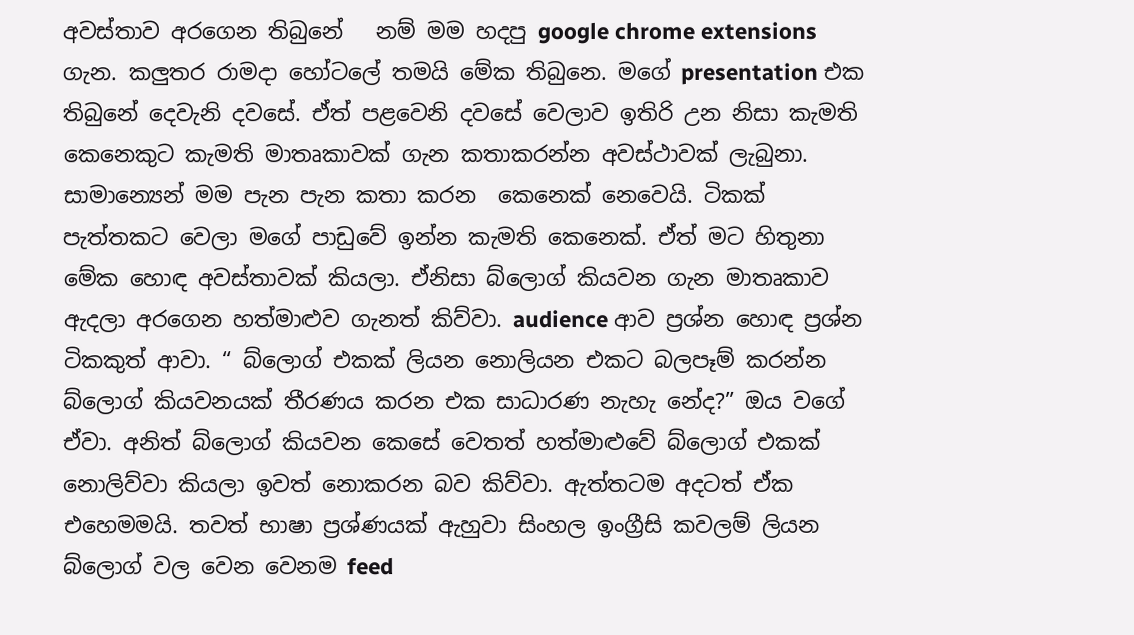අවස්තාව අරගෙන තිබුනේ   නම් මම හදපු google chrome extensions ගැන. කලුතර රාමදා හෝටලේ තමයි මේක තිබුනෙ. මගේ presentation එක තිබුනේ දෙවැනි දවසේ. ඒත් පළවෙනි දවසේ වෙලාව ඉතිරි උන නිසා කැමති කෙනෙකුට කැමති මාතෘකාවක් ගැන කතාකරන්න අවස්ථාවක් ලැබුනා. සාමාන්‍යෙන් මම පැන පැන කතා කරන  කෙනෙක් නෙවෙයි. ටිකක් පැත්තකට වෙලා මගේ පාඩුවේ ඉන්න කැමති කෙනෙක්. ඒත් මට හිතුනා මේක හොඳ අවස්තාවක් කියලා. ඒනිසා බ්ලොග් කියවන ගැන මාතෘකාව ඇදලා අරගෙන හත්මාළුව ගැනත් කිව්වා. audience ආව ප්‍රශ්න හොඳ ප්‍රශ්න ටිකකුත් ආවා. “ බ්ලොග් එකක් ලියන නොලියන එකට බලපෑම් කරන්න බ්ලොග් කියවනයක් තීරණය කරන එක සාධාරණ නැහැ නේද?” ඔය වගේ ඒවා. අනිත් බ්ලොග් කියවන කෙසේ වෙතත් හත්මාළුවේ බ්ලොග් එකක් නොලිව්වා කියලා ඉවත් නොකරන බව කිව්වා. ඇත්තටම අදටත් ඒක එහෙමමයි. තවත් භාෂා ප්‍රශ්ණයක් ඇහුවා සිංහල ඉංග්‍රීසි කවලම් ලියන බ්ලොග් වල වෙන වෙනම feed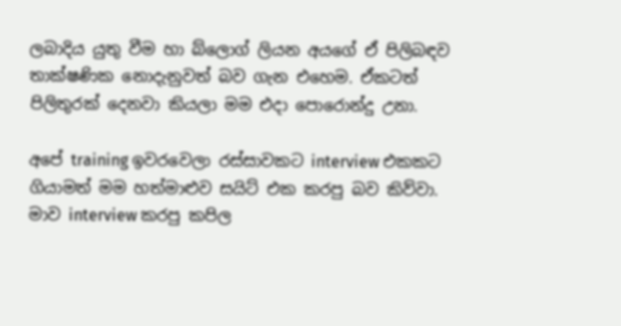ලබාදිය යුතු වීම හා බ්ලොග් ලියන අයගේ ඒ පිලිබඳව තාක්ෂණික නොදැනුවත් බව ගැන එහෙම. ඒකටත් පිලිතුරක් දෙනවා කියලා මම එදා පොරොන්දු උනා.

අපේ training ඉවරවෙලා රස්සාවකට interview එකකට ගියාමත් මම හත්මාළුව සයිට් එක කරපු බව කිව්වා. මාව interview කරපු කපිල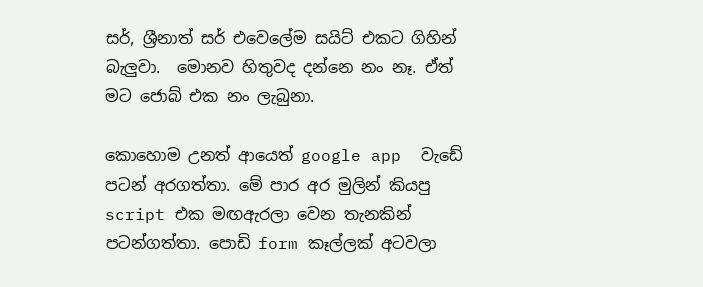සර්, ශ්‍රීනාත් සර් එවෙලේම සයිට් එකට ගිහින් බැලුවා.  මොනව හිතුවද දන්නෙ නං නෑ. ඒත් මට ජොබ් එක නං ලැබුනා.

කොහොම උනත් ආයෙත් google app  වැඩේ පටන් අරගත්තා. මේ පාර අර මුලින් කියපු script එක මඟඇරලා වෙන තැනකින් පටන්ගත්තා. පොඩි form කෑල්ලක් අටවලා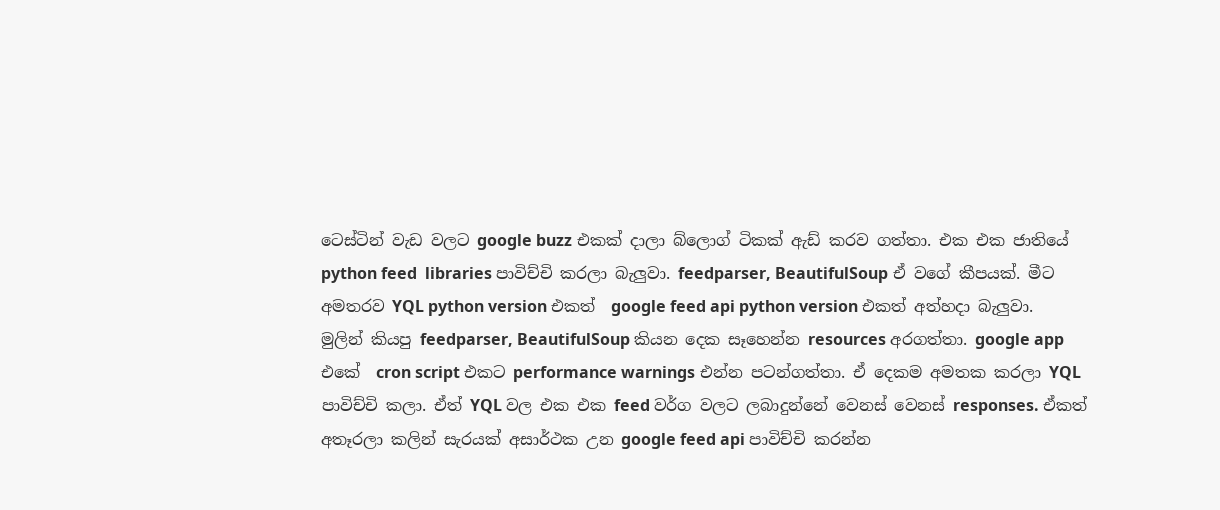ටෙස්ටින් වැඩ වලට google buzz එකක් දාලා බ්ලොග් ටිකක් ඇඩ් කරව ගත්තා. එක එක ජාතියේ python feed  libraries පාවිච්චි කරලා බැලුවා. feedparser, BeautifulSoup ඒ වගේ කීපයක්. මීට අමතරව YQL python version එකත්  google feed api python version එකත් අත්හදා බැලුවා. මුලින් කියපු feedparser, BeautifulSoup කියන දෙක සෑහෙන්න resources අරගත්තා. google app එකේ  cron script එකට performance warnings එන්න පටන්ගත්තා. ඒ දෙකම අමතක කරලා YQL පාවිච්චි කලා. ඒත් YQL වල එක එක feed වර්ග වලට ලබාදුන්නේ වෙනස් වෙනස් responses. ඒකත් අතෑරලා කලින් සැරයක් අසාර්ථක උන google feed api පාවිච්චි කරන්න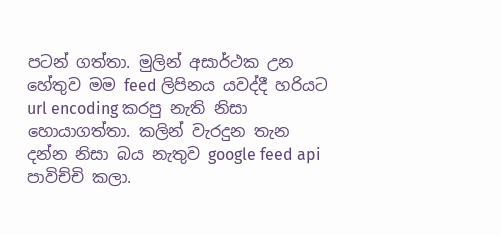පටන් ගත්තා. මුලින් අසාර්ථක උන හේතුව මම feed ලිපිනය යවද්දී හරියට url encoding කරපු නැති නිසා හොයාගත්තා. කලින් වැරදුන තැන දන්න නිසා බය නැතුව google feed api පාවිච්චි කලා.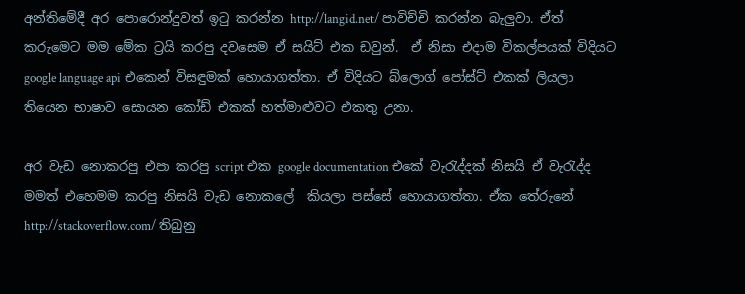අන්තිමේදී අර පොරොන්දුවත් ඉටු කරන්න http://langid.net/ පාවිච්චි කරන්න බැලුවා. ඒත් කරුමෙට මම මේක ට්‍රයි කරපු දවසෙම ඒ සයිට් එක ඩවුන්.  ඒ නිසා එදාම විකල්පයක් විදියට google language api එකෙන් විසඳුමක් හොයාගත්තා. ඒ විදියට බ්ලොග් පෝස්ට් එකක් ලියලා තියෙන භාෂාව සොයන කෝඩ් එකක් හත්මාළුවට එකතු උනා.

අර වැඩ නොකරපු එපා කරපු script එක google documentation එකේ වැරැද්දක් නිසයි ඒ වැරැද්ද මමත් එහෙමම කරපු නිසයි වැඩ නොකලේ  කියලා පස්සේ හොයාගත්තා. ඒක තේරුනේ  http://stackoverflow.com/ තිබුනු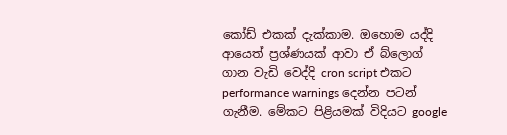කෝඩ් එකක් දැක්කාම. ඔහොම යද්දි ආයෙත් ප්‍රශ්ණයක් ආවා ඒ බ්ලොග් ගාන වැඩි වෙද්දි cron script එකට performance warnings දෙන්න පටන් ගැනීම. මේකට පිළියමක් විදියට google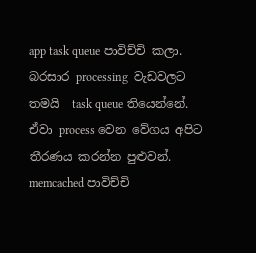app task queue පාවිච්චි කලා. බරසාර processing  වැඩවලට තමයි  task queue තියෙන්නේ. ඒවා process වෙන වේගය අපිට තීරණය කරන්න පුළුවන්. memcached පාවිච්චි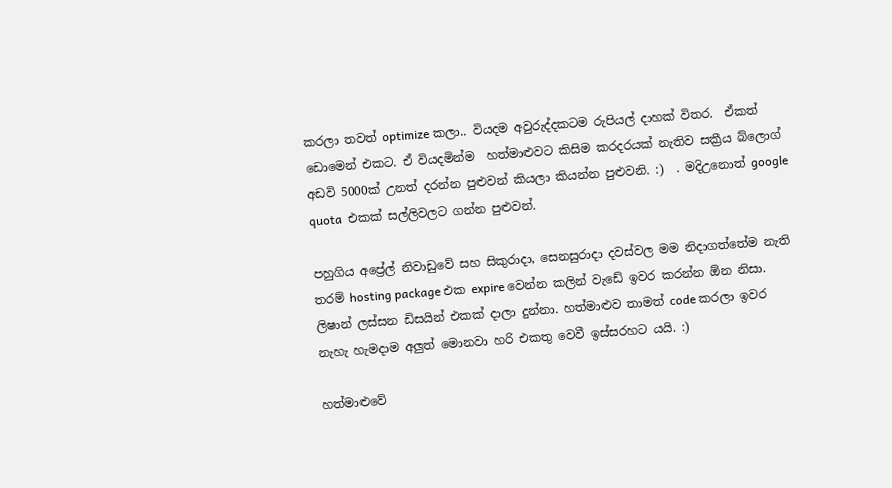කරලා තවත් optimize කලා.. වියදම අවුරුද්දකටම රුපියල් දාහක් විතර.  ඒකත් ඩොමෙන් එකට. ඒ වියදමින්ම  හත්මාළුවට කිසිම කරදරයක් නැතිව සක්‍රීය බ්ලොග් අඩවි 5000ක් උනත් දරන්න පුළුවන් කියලා කියන්න පුළුවනි. :)  . මදිඋනොත් google  quota  එකක් සල්ලිවලට ගන්න පුළුවන්.

පහුගිය අප්‍රේල් නිවාඩුවේ සහ සිකුරාදා, සෙනසුරාදා දවස්වල මම නිදාගත්තේම නැති තරම් hosting package එක expire වෙන්න කලින් වැඩේ ඉවර කරන්න ඕන නිසා. ලිෂාන් ලස්සන ඩිසයින් එකක් දාලා දුන්නා. හත්මාළුව තාමත් code කරලා ඉවර නැහැ හැමදාම අලුත් මොනවා හරි එකතු වෙවී ඉස්සරහට යයි. :)

හත්මාළුවේ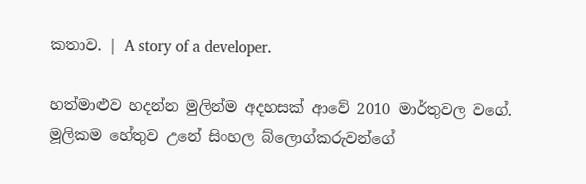කතාව. | A story of a developer.

හත්මාළුව හදන්න මුලින්ම අදහසක් ආවේ 2010 මාර්තුවල වගේ. මූලිකම හේතුව උනේ සිංහල බ්ලොග්කරුවන්ගේ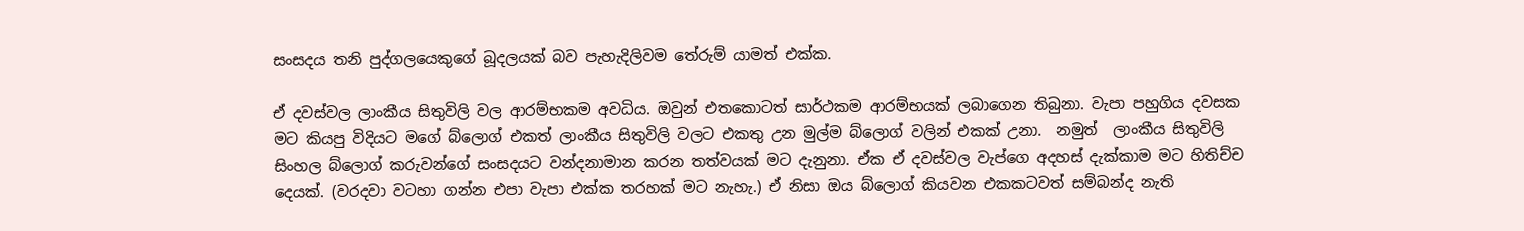සංසදය තනි පුද්ගලයෙකුගේ බූදලයක් බව පැහැදිලිවම තේරුම් යාමත් එක්ක.

ඒ දවස්වල ලාංකීය සිතුවිලි වල ආරම්භකම අවධිය. ඔවුන් එතකොටත් සාර්ථකම ආරම්භයක් ලබාගෙන තිබුනා. වැපා පහුගිය දවසක මට කියපු විදියට මගේ බ්ලොග් එකත් ලාංකීය සිතුවිලි වලට එකතු උන මුල්ම බ්ලොග් වලින් එකක් උනා.  නමුත්  ලාංකීය සිතුවිලි සිංහල බ්ලොග් කරුවන්ගේ සංසදයට වන්දනාමාන කරන තත්වයක් මට දැනුනා. ඒක ඒ දවස්වල වැප්ගෙ අදහස් දැක්කාම මට හිතිච්ච දෙයක්. (වරදවා වටහා ගන්න එපා වැපා එක්ක තරහක් මට නැහැ.) ඒ නිසා ඔය බ්ලොග් කියවන එකකටවත් සම්බන්ද නැති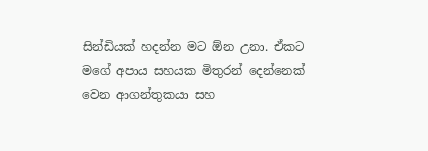සින්ඩියක් හදන්න මට ඕන උනා. ඒකට මගේ අපාය සහයක මිතුරන් දෙන්නෙක් වෙන ආගන්තුකයා සහ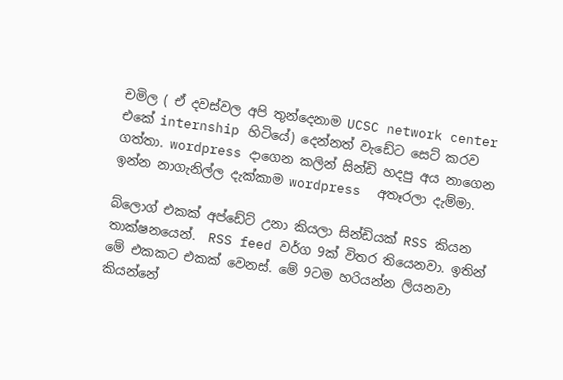චමිල ( ඒ දවස්වල අපි තුන්දෙනාම UCSC network center එකේ internship හිටියේ) දෙන්නත් වැඩේට සෙට් කරව ගත්තා. wordpress දාගෙන කලින් සින්ඩි හදපු අය නාගෙන ඉන්න නාගැනිල්ල දැක්කාම wordpress  අතෑරලා දැම්මා.

බ්ලොග් එකක් අප්ඩේට් උනා කියලා සින්ඩියක් RSS කියන තාක්ෂනයෙන්.  RSS feed වර්ග 9ක් විතර තියෙනවා. ඉතින් මේ එකකට එකක් වෙනස්. මේ 9ටම හරියන්න ලියනවා කියන්නේ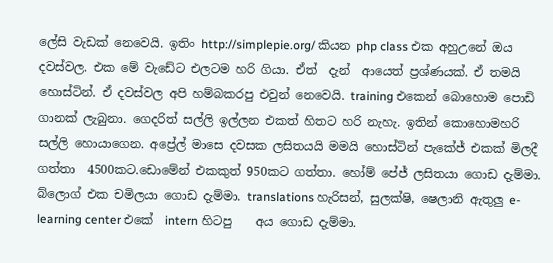ලේසි වැඩක් නෙවෙයි. ඉතිං http://simplepie.org/ කියන php class එක අහුඋනේ ඔය දවස්වල. එක මේ වැඩේට එලටම හරි ගියා. ඒත්  දැන්  ආයෙත් ප්‍රශ්ණයක්. ඒ තමයි හොස්ටින්. ඒ දවස්වල අපි හම්බකරපු එවුන් නෙවෙයි. training එකෙන් බොහොම පොඩි ගානක් ලැබුනා. ගෙදරිත් සල්ලි ඉල්ලන එකත් හිතට හරි නැහැ. ඉතින් කොහොමහරි සල්ලි හොයාගෙන. අප්‍රේල් මාසෙ දවසක ලසිතයයි මමයි හොස්ටින් පැකේජ් එකක් මිලදී ගත්තා  4500කට.ඩොමේන් එකකුත් 950කට ගත්තා. හෝම් පේජ් ලසිතයා ගොඩ දැම්මා. බ්ලොග් එක චමිලයා ගොඩ දැම්මා. translations හැරිසන්, සුලක්ෂි, ෂෙලානි ඇතුලු e-learning center එකේ  intern හිටපු    අය ගොඩ දැම්මා.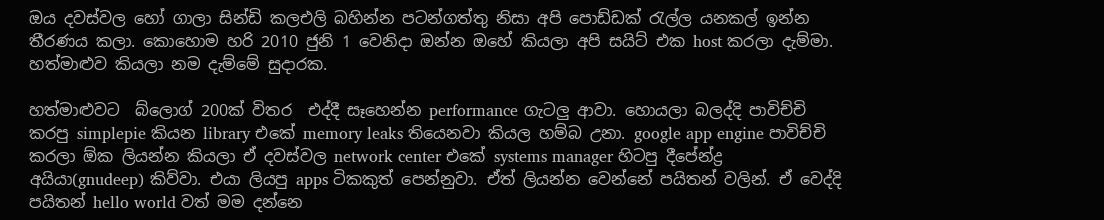ඔය දවස්වල හෝ ගාලා සින්ඩි කලඑලි බහින්න පටන්ගත්තු නිසා අපි පොඩ්ඩක් රැල්ල යනකල් ඉන්න තීරණය කලා. කොහොම හරි 2010 ජුනි 1 වෙනිදා ඔන්න ඔහේ කියලා අපි සයිට් එක host කරලා දැම්මා. හත්මාළුව කියලා නම දැම්මේ සුදාරක.

හත්මාළුවට  බ්ලොග් 200ක් විතර  එද්දී සෑහෙන්න performance ගැටලු ආවා. හොයලා බලද්දි පාවිච්චි කරපු simplepie කියන library එකේ memory leaks තියෙනවා කියල හම්බ උනා. google app engine පාවිච්චි කරලා ඕක ලියන්න කියලා ඒ දවස්වල network center එකේ systems manager හිටපු දීපේන්ද්‍ර අයියා(gnudeep) කිව්වා. එයා ලියපු apps ටිකකුත් පෙන්නුවා. ඒත් ලියන්න වෙන්නේ පයිතන් වලින්. ඒ වෙද්දි පයිතන් hello world වත් මම දන්නෙ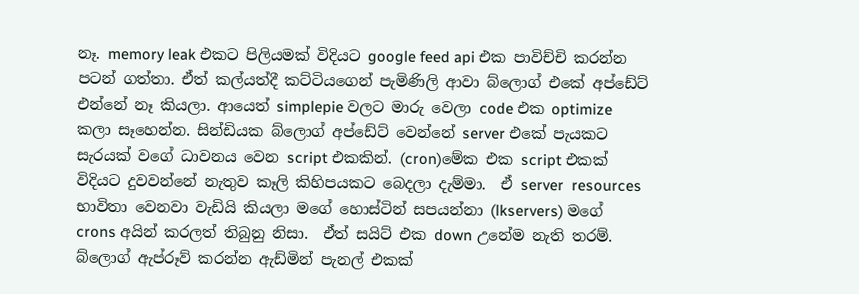නෑ. memory leak එකට පිලියමක් විදියට google feed api එක පාවිච්චි කරන්න පටන් ගත්තා. ඒත් කල්යත්දී කට්ටියගෙන් පැමිණිලි ආවා බ්ලොග් එකේ අප්ඩේට් එන්නේ නෑ කියලා. ආයෙත් simplepie වලට මාරු වෙලා code එක optimize කලා සෑහෙන්න. සින්ඩියක බ්ලොග් අප්ඩේට් වෙන්නේ server එකේ පැයකට සැරයක් වගේ ධාවනය වෙන script එකකින්. (cron)මේක එක script එකක් විදියට දුවවන්නේ නැතුව කෑලි කිහිපයකට බෙදලා දැම්මා.  ඒ server  resources භාවිතා වෙනවා වැඩියි කියලා මගේ හොස්ටින් සපයන්නා (lkservers) මගේ crons අයින් කරලත් තිබුනු නිසා.  ඒත් සයිට් එක down උනේම නැති තරම්. බ්ලොග් ඇප්රූව් කරන්න ඇඩ්මින් පැනල් එකක්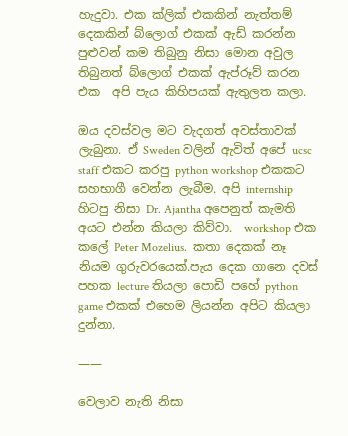හැදුවා. එක ක්ලික් එකකින් නැත්තම් දෙකකින් බ්ලොග් එකක් ඇඩ් කරන්න පුළුවන් කම තිබුනු නිසා මොන අවුල තිබුනත් බ්ලොග් එකක් ඇප්රූව් කරන එක  අපි පැය කිහිපයක් ඇතුලත කලා.

ඔය දවස්වල මට වැදගත් අවස්තාවක් ලැබුනා. ඒ Sweden වලින් ඇවිත් අපේ ucsc staff එකට කරපු python workshop එකකට සහභාගී වෙන්න ලැබීම. අපි internship හිටපු නිසා Dr. Ajantha අපෙනුත් කැමති අයට එන්න කියලා කිව්වා.  workshop එක කලේ Peter Mozelius.  කතා දෙකක් නෑ නියම ගුරුවරයෙක්.පැය දෙක ගානෙ දවස්  පහක lecture තියලා පොඩි පහේ python game එකක් එහෙම ලියන්න අපිට කියලා දුන්නා.

——

වෙලාව නැති නිසා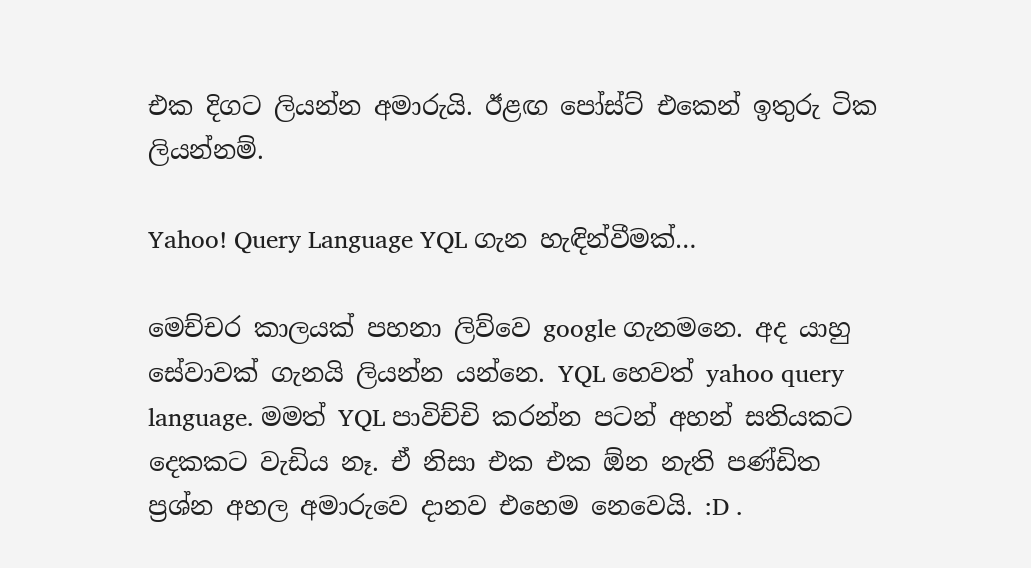එක දිගට ලියන්න අමාරුයි. ඊළඟ පෝස්ට් එකෙන් ඉතුරු ටික ලියන්නම්.

Yahoo! Query Language YQL ගැන හැඳින්වීමක්…

මෙච්චර කාලයක් පහනා ලිව්වෙ google ගැනමනෙ. අද යාහු සේවාවක් ගැනයි ලියන්න යන්නෙ. YQL හෙවත් yahoo query language. මමත් YQL පාවිච්චි කරන්න පටන් අහන් සතියකට දෙකකට වැඩිය නෑ. ඒ නිසා එක එක ඕන නැති පණ්ඩිත ප්‍රශ්න අහල අමාරුවෙ දානව එහෙම නෙවෙයි. :D .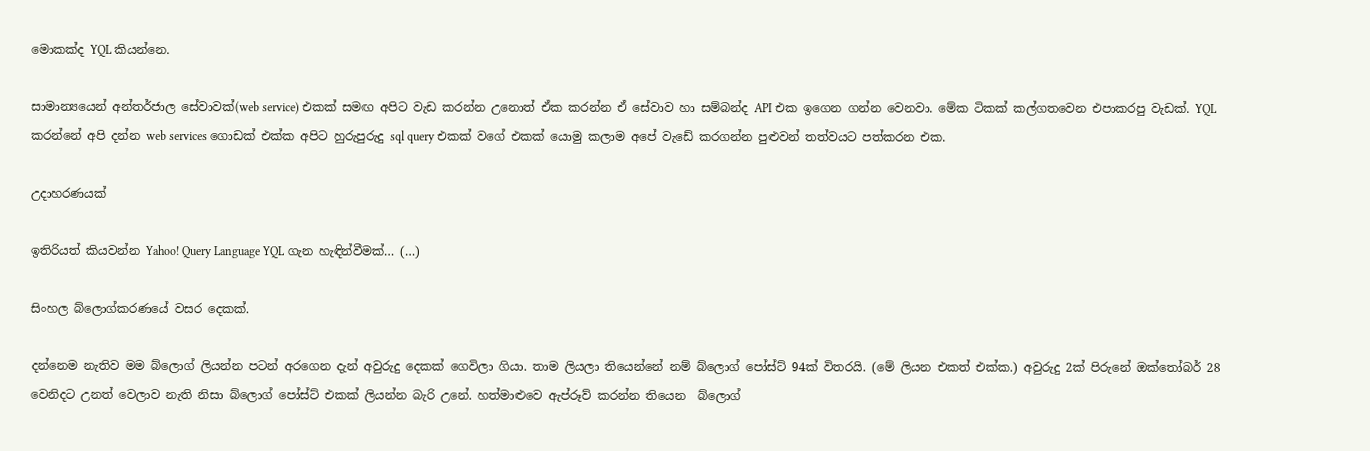මොකක්ද YQL කියන්නෙ.

සාමාන්‍යයෙන් අන්තර්ජාල සේවාවක්(web service) එකක් සමඟ අපිට වැඩ කරන්න උනොත් ඒක කරන්න ඒ සේවාව හා සම්බන්ද API එක ඉගෙන ගන්න වෙනවා. මේක ටිකක් කල්ගතවෙන එපාකරපු වැඩක්. YQL කරන්නේ අපි දන්න web services ගොඩක් එක්ක අපිට හුරුපුරුදු sql query එකක් වගේ එකක් යොමු කලාම අපේ වැඩේ කරගන්න පුළුවන් තත්වයට පත්කරන එක.

උදාහරණයක්

ඉතිරියත් කියවන්න Yahoo! Query Language YQL ගැන හැඳින්වීමක්… (…)

සිංහල බ්ලොග්කරණයේ වසර දෙකක්.

දන්නෙම නැතිව මම බ්ලොග් ලියන්න පටන් අරගෙන දැන් අවුරුදු දෙකක් ගෙවිලා ගියා. තාම ලියලා තියෙන්නේ නම් බ්ලොග් පෝස්ට් 94ක් විතරයි. (මේ ලියන එකත් එක්ක.) අවුරුදු 2ක් පිරුනේ ඔක්තෝබර් 28 වෙනිදට උනත් වෙලාව නැති නිසා බ්ලොග් පෝස්ට් එකක් ලියන්න බැරි උනේ. හත්මාළුවෙ ඇප්රූව් කරන්න තියෙන  බ්ලොග්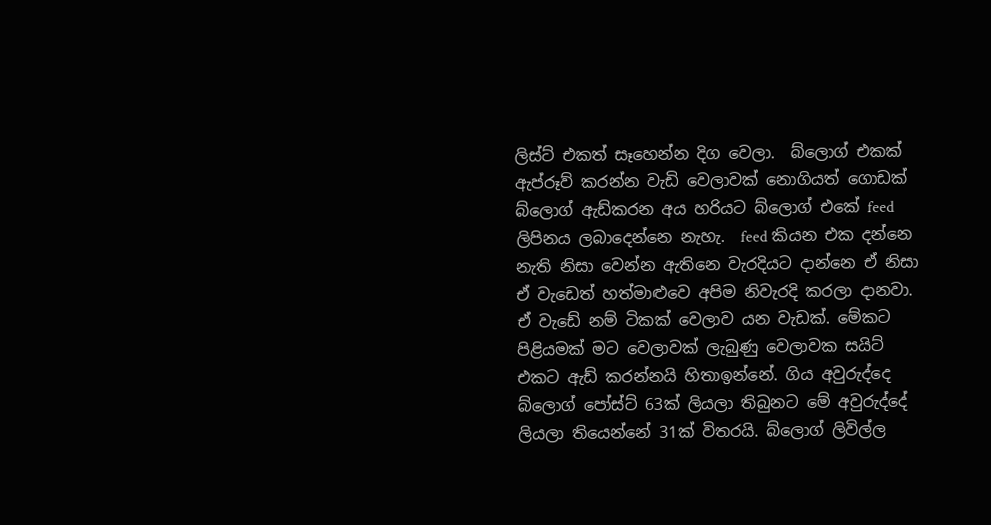ලිස්ට් එකත් සෑහෙන්න දිග වෙලා.  බ්ලොග් එකක් ඇප්රූව් කරන්න වැඩි වෙලාවක් නොගියත් ගොඩක් බ්ලොග් ඇඩ්කරන අය හරියට බ්ලොග් එකේ feed ලිපිනය ලබාදෙන්නෙ නැහැ.  feed කියන එක දන්නෙ නැති නිසා වෙන්න ඇතිනෙ වැරදියට දාන්නෙ ඒ නිසා ඒ වැඩෙත් හත්මාළුවෙ අපිම නිවැරදි කරලා දානවා.  ඒ වැඩේ නම් ටිකක් වෙලාව යන වැඩක්. මේකට පිළියමක් මට වෙලාවක් ලැබුණු වෙලාවක සයිට් එකට ඇඩ් කරන්නයි හිතාඉන්නේ. ගිය අවුරුද්දෙ බ්ලොග් පෝස්ට් 63ක් ලියලා තිබුනට මේ අවුරුද්දේ ලියලා තියෙන්නේ 31ක් විතරයි. බ්ලොග් ලිවිල්ල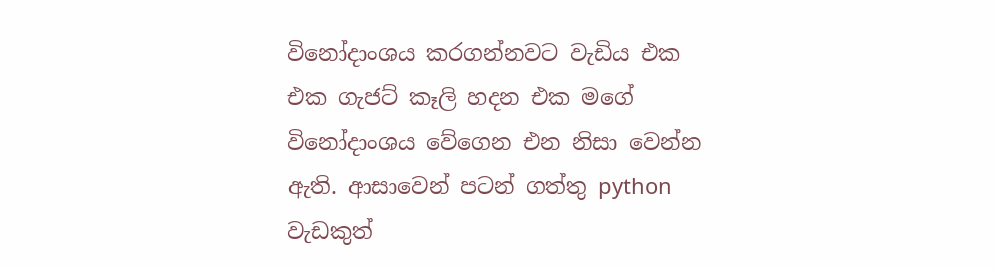විනෝදාංශය කරගන්නවට වැඩිය එක එක ගැජට් කෑලි හදන එක මගේ විනෝදාංශය වේගෙන එන නිසා වෙන්න ඇති. ආසාවෙන් පටන් ගත්තු python වැඩකුත්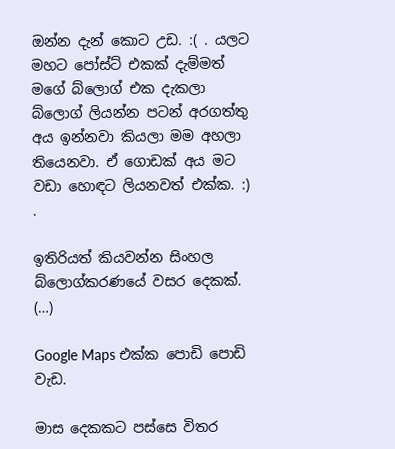ඔන්න දැන් කොට උඩ. :( . යලට මහට පෝස්ට් එකක් දැම්මත් මගේ බ්ලොග් එක දැකලා බ්ලොග් ලියන්න පටන් අරගත්තු අය ඉන්නවා කියලා මම අහලා තියෙනවා. ඒ ගොඩක් අය මට වඩා හොඳට ලියනවත් එක්ක. :) .

ඉතිරියත් කියවන්න සිංහල බ්ලොග්කරණයේ වසර දෙකක්. (…)

Google Maps එක්ක පොඩි පොඩි වැඩ.

මාස දෙකකට පස්සෙ විතර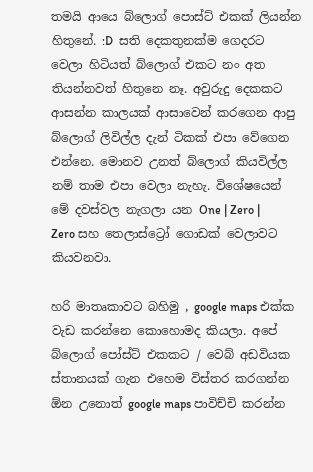තමයි ආයෙ බ්ලොග් පොස්ට් එකක් ලියන්න හිතුනේ. :D  සති දෙකතුනක්ම ගෙදරට වෙලා හිටියත් බ්ලොග් එකට නං අත තියන්නවත් හිතුනෙ නෑ. අවුරුදු දෙකකට  ආසන්න කාලයක් ආසාවෙන් කරගෙන ආපු බ්ලොග් ලිවිල්ල දැන් ටිකක් එපා වේගෙන එන්නෙ. මොනව උනත් බ්ලොග් කියවිල්ල නම් තාම එපා වෙලා නැහැ. විශේෂයෙන් මේ දවස්වල නැගලා යන One | Zero | Zero සහ තෙලාස්ට්‍රෝ ගොඩක් වෙලාවට කියවනවා.

හරි මාතෘකාවට බහිමු , google maps එක්ක වැඩ කරන්නෙ කොහොමද කියලා. අපේ බ්ලොග් පෝස්ට් එකකට / වෙබ් අඩවියක ස්තානයක් ගැන එහෙම විස්තර කරගන්න ඕන උනොත් google maps පාවිච්චි කරන්න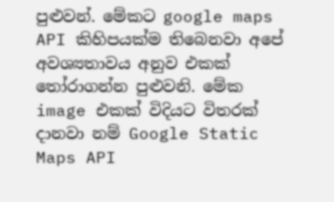පුළුවන්. මේකට google maps API කිහිපයක්ම තිබෙනවා අපේ අවශ්‍යතාවය අනුව එකක් තෝරාගන්න පුළුවනි. මේක image එකක් විදියට විතරක් දානවා නම් Google Static Maps API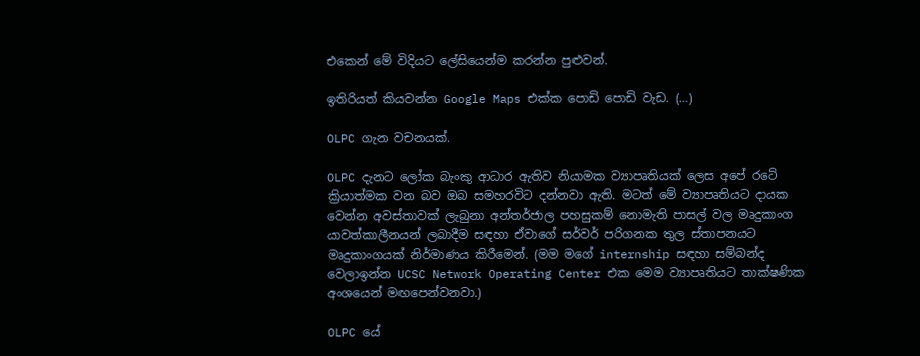එකෙන් මේ විදියට ලේසියෙන්ම කරන්න පුළුවන්.

ඉතිරියත් කියවන්න Google Maps එක්ක පොඩි පොඩි වැඩ. (…)

OLPC ගැන වචනයක්.

OLPC දැනට ලෝක බැංකු ආධාර ඇතිව නියාමක ව්‍යාපෘතියක් ලෙස අපේ රටේ ක්‍රියාත්මක වන බව ඔබ සමහරවිට දන්නවා ඇති. මටත් මේ ව්‍යාපෘතියට දායක වෙන්න අවස්තාවක් ලැබුනා අන්තර්ජාල පහසුකම් නොමැති පාසල් වල මෘදුකාංග යාවත්කාලීනයන් ලබාදීම සඳහා ඒවාගේ සර්වර් පරිගනක තුල ස්තාපනයට මෘදුකාංගයක් නිර්මාණය කිරීමෙන්. (මම මගේ internship සඳහා සම්බන්ද වෙලාඉන්න UCSC Network Operating Center එක මෙම ව්‍යාපෘතියට තාක්ෂණික අංශයෙන් මඟපෙන්වනවා.)

OLPC යේ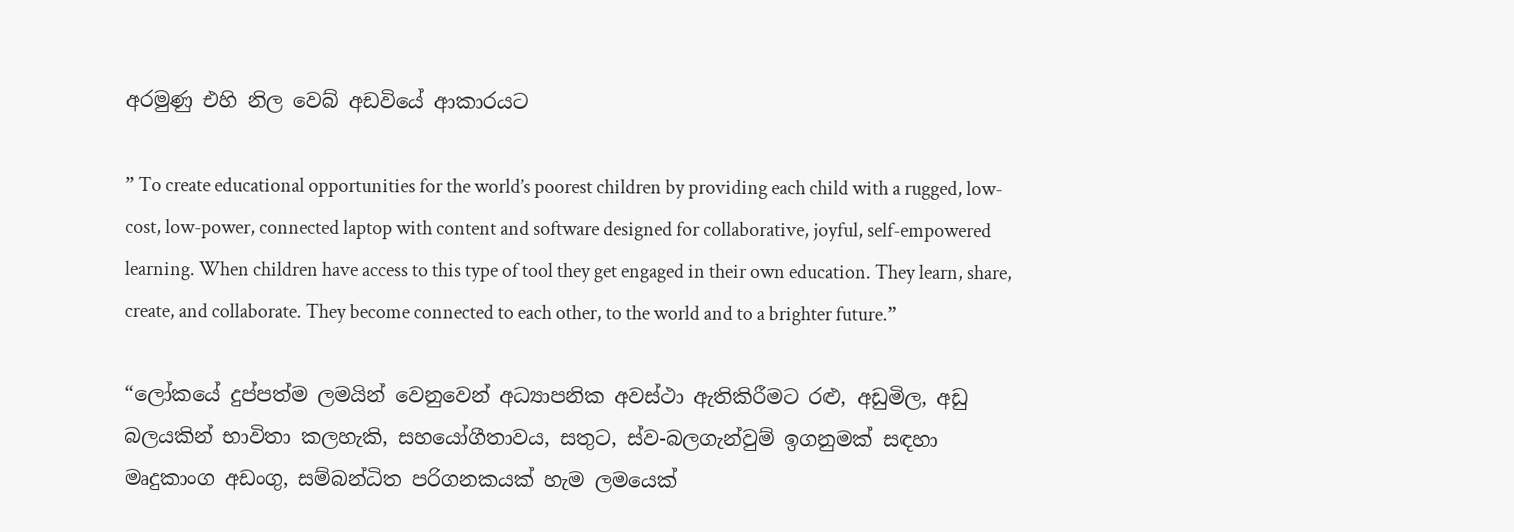අරමුණු එහි නිල වෙබ් අඩවියේ ආකාරයට

” To create educational opportunities for the world’s poorest children by providing each child with a rugged, low-cost, low-power, connected laptop with content and software designed for collaborative, joyful, self-empowered learning. When children have access to this type of tool they get engaged in their own education. They learn, share, create, and collaborate. They become connected to each other, to the world and to a brighter future.”

“ලෝකයේ දුප්පත්ම ලමයින් වෙනුවෙන් අධ්‍යාපනික අවස්ථා ඇතිකිරීමට රළු, අඩුමිල, අඩු බලයකින් භාවිතා කලහැකි, සහයෝගීතාවය, සතුට, ස්ව-බලගැන්වුම් ඉගනුමක් සඳහා මෘදුකාංග අඩංගු, සම්බන්ධිත පරිගනකයක් හැම ලමයෙක්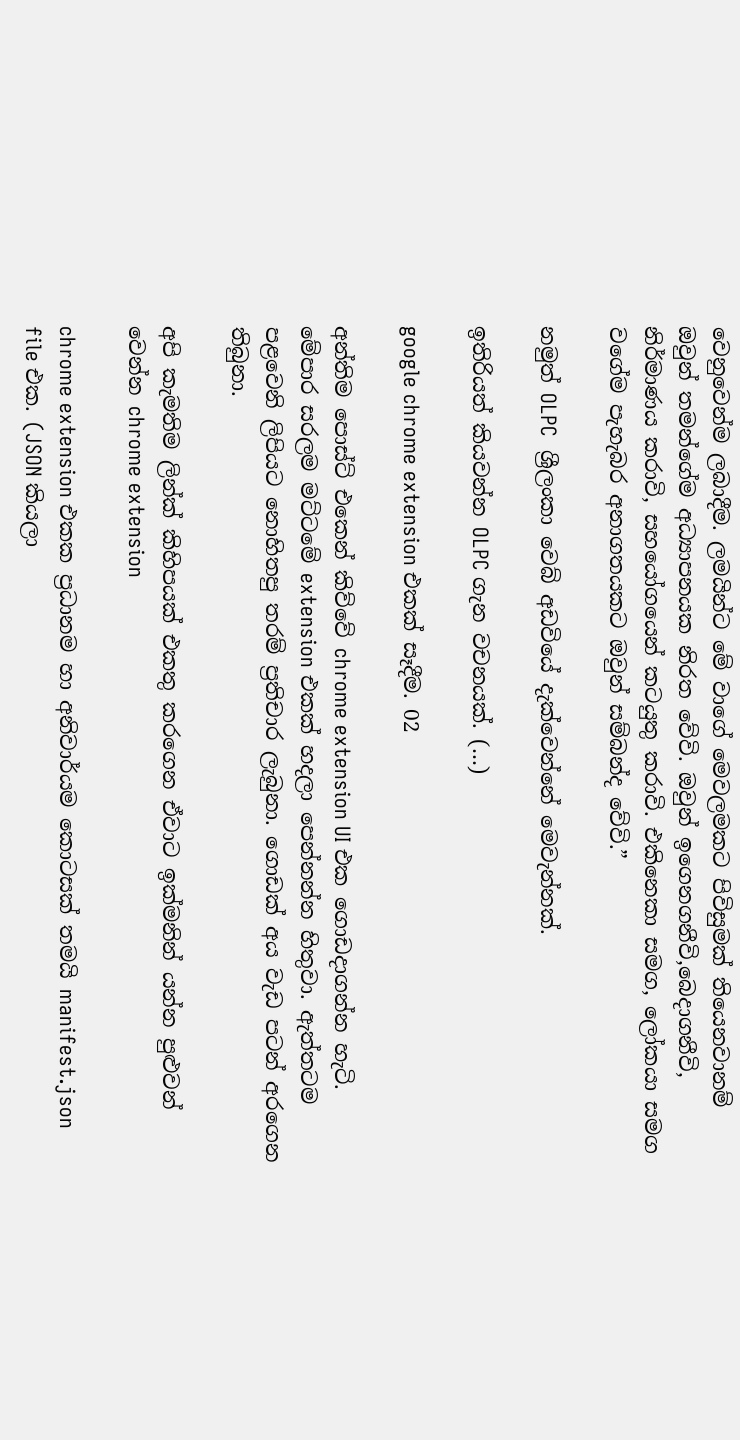වෙනුවෙන්ම ලබාදීම. ලමයින්ට මේ වාගේ මෙවලමකට පිවිසුමක් තියෙනවානම් ඔවුන් තමන්ගේම අධ්‍යාපනයක නිරත වේවි. ඔවුන් ‍ඉගෙනගනීවි,බෙදාගනීවි, නිර්මාණය කරාවි, සහයෝගයෙන් කටයුතු කරාවි. එකිනෙකා සමග, ලෝකයා සමග වගේම පැහැබර අනාගතයකට ඔවුන් සම්බන්ද වේවි.”

නමුත් OLPC  ශ්‍රීලංකා වෙබ් අඩවියේ දැක්වෙන්නේ මෙවැන්නක්.

ඉතිරියත් කියවන්න OLPC ගැන වචනයක්. (…)

google chrome extension එකක් සෑදීම. 02

අන්තිම පොස්ට් එකෙන් කිව්වේ chrome extension UI එක ගොඩදාගන්න හැටි. මේපාර සරලම මට්ටමේ extension එකක් හදලා පෙන්නන්න හිතුවා. ඇත්තටම පළවෙනි ලිපියට නොහිතපු තරම් ප්‍රතිචාර ලැබුනා. ගොඩක් අය වැඩ පටන් අරගෙන තිබුනා.

අපි කැමතිම ලින්ක් කිහිපයක් ‍එකතු කරගෙන ඒවාට ඉක්මනින් යන්න පුළුවන් වෙන්න chrome extension

chrome extension එකක ප්‍රධානම හා අනිවාර්යම ‍කොටසක් තමයි manifest.json file එක. (JSON කියලා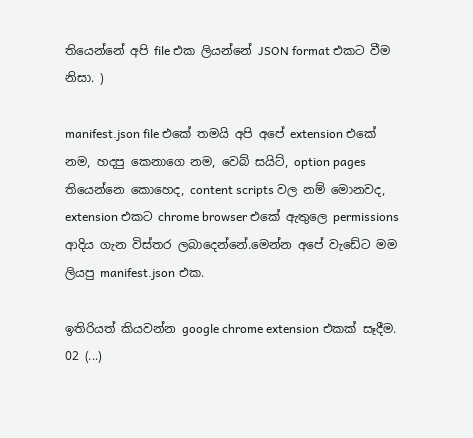තියෙන්නේ අපි file එක ලියන්නේ JSON format එකට වීම නිසා. )

manifest.json file එකේ තමයි අපි අපේ extension එකේ නම, හදපු කෙනාගෙ නම, වෙබ් සයිට්, option pages තියෙන්නෙ කොහෙද, content scripts වල නම් මොනවද, extension එකට chrome browser එකේ ඇතුලෙ permissions ආදිය ගැන විස්තර ලබාදෙන්නේ.මෙන්න අපේ වැඩේට මම ලියපු manifest.json එක.

ඉතිරියත් කියවන්න google chrome extension එකක් සෑදීම. 02 (...)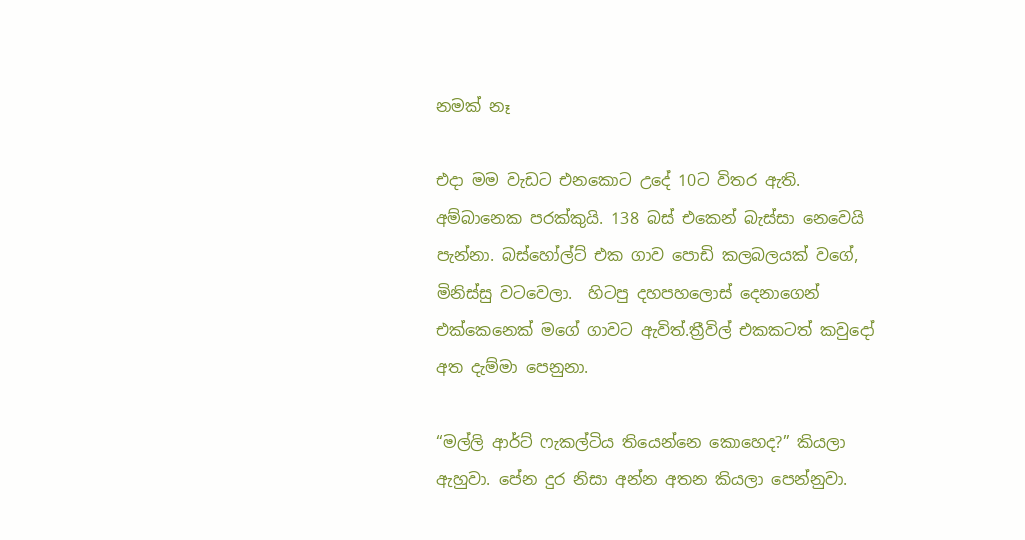නමක් නෑ

එදා මම වැඩට එනකොට උදේ 10ට විතර ඇති.  අම්බානෙක පරක්කුයි. 138 බස්‍ එකෙන් බැස්සා නෙවෙයි පැන්නා. බස්හෝල්ට් එක ගාව පොඩි කලබලයක් වගේ, මිනිස්සු වටවෙලා.  හිටපු දහපහලොස් දෙනාගෙන් එක්කෙනෙක් මගේ ගාවට ඇවිත්.ත්‍රීවිල් එකකටත් කවුදෝ අත දැම්මා පෙනුනා.

“මල්ලි ආර්ට් ෆැකල්ටිය තියෙන්නෙ කොහෙද?” කියලා ඇහුවා. පේන දුර නිසා අන්න අතන කියලා පෙන්නුවා.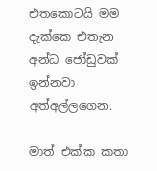එතකොටයි මම දැක්කෙ එතැන අන්ධ ජෝඩුවක් ඉන්නවා අත්අල්ලගෙන.

මාත් එක්ක කතා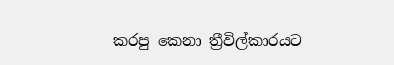කරපු කෙනා ත්‍රීවිල්කාරයට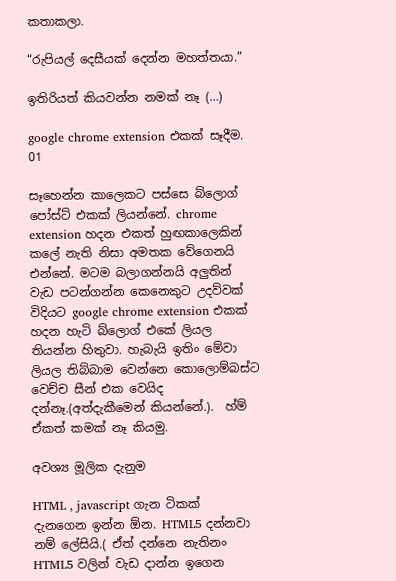කතාකලා.

“රුපියල් ‍දෙසීයක් දෙන්න මහත්තයා.”

ඉතිරියත් කියවන්න නමක් නෑ (…)

google chrome extension එකක් සෑදීම. 01

සෑහෙන්න කාලෙකට පස්සෙ බ්ලොග් පෝස්ට් එකක් ලියන්නේ. chrome extension හදන එකත් හුඟකාලෙකින් කලේ නැති නිසා අමතක වේගෙනයි එන්නේ. මටම බලාගන්නයි අලුතින් වැඩ පටන්ගන්න කෙනෙකුට උදව්වක් විදියට google chrome extension එකක් හදන හැටි බ්ලොග් එකේ ලියල තියන්න හිතුවා. හැබැයි ඉතිං මේවා ලියල තිබ්බාම වෙන්නෙ කොලොම්බස්ට වෙච්ච සීන් එක වෙයිද දන්නෑ.(අත්දැකීමෙන් කියන්නේ.).  හ්ම් ඒකත් කමක් නෑ කියමු.

අවශ්‍ය මූලික දැනුම

HTML , javascript ගැන ටිකක් දැනගෙන ඉන්න ඕන. HTML5 දන්නවා නම් ලේසියි.( ඒත් දන්නෙ නැතිනං  HTML5 වලින් වැඩ දාන්න ඉගෙන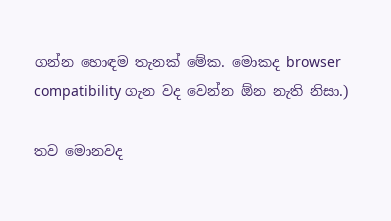ගන්න හොඳම තැනක් මේක. මොකද browser compatibility ගැන වද වෙන්න ඕන නැති නිසා.)

තව මොනවද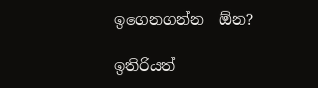ඉගෙනගන්න  ඕන?

ඉතිරියත්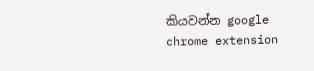කියවන්න google chrome extension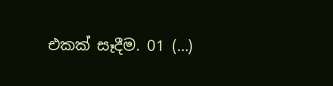එකක් සෑදීම. 01 (…)